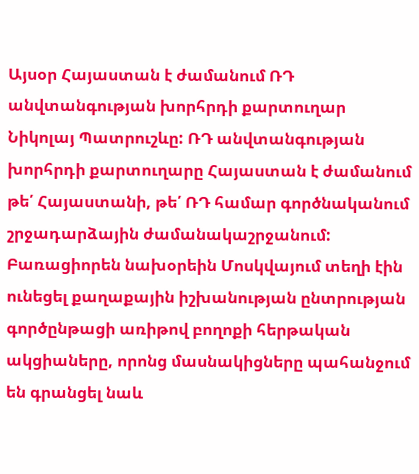Այսօր Հայաստան է ժամանում ՌԴ անվտանգության խորհրդի քարտուղար Նիկոլայ Պատրուշևը: ՌԴ անվտանգության խորհրդի քարտուղարը Հայաստան է ժամանում թե՛ Հայաստանի, թե՛ ՌԴ համար գործնականում շրջադարձային ժամանակաշրջանում:
Բառացիորեն նախօրեին Մոսկվայում տեղի էին ունեցել քաղաքային իշխանության ընտրության գործընթացի առիթով բողոքի հերթական ակցիաները, որոնց մասնակիցները պահանջում են գրանցել նաև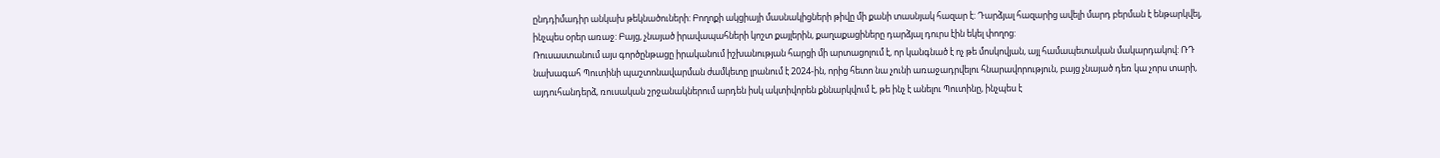ընդդիմադիր անկախ թեկնածուների: Բողոքի ակցիայի մասնակիցների թիվը մի քանի տասնյակ հազար է: Դարձյալ հազարից ավելի մարդ բերման է ենթարկվել, ինչպես օրեր առաջ: Բայց, չնայած իրավապահների կոշտ քայլերին, քաղաքացիները դարձյալ դուրս էին եկել փողոց:
Ռուսաստանում այս գործընթացը իրականում իշխանության հարցի մի արտացոլում է, որ կանգնած է ոչ թե մոսկովյան, այլ համապետական մակարդակով: ՌԴ նախագահ Պուտինի պաշտոնավարման ժամկետը լրանում է 2024-ին, որից հետո նա չունի առաջադրվելու հնարավորություն, բայց չնայած դեռ կա չորս տարի, այդուհանդերձ, ռուսական շրջանակներում արդեն իսկ ակտիվորեն քննարկվում է, թե ինչ է անելու Պուտինը, ինչպես է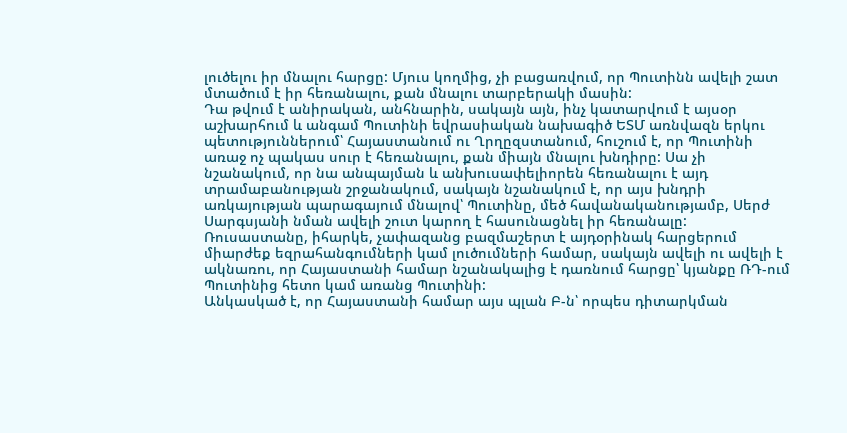լուծելու իր մնալու հարցը: Մյուս կողմից, չի բացառվում, որ Պուտինն ավելի շատ մտածում է իր հեռանալու, քան մնալու տարբերակի մասին:
Դա թվում է անիրական, անհնարին, սակայն այն, ինչ կատարվում է այսօր աշխարհում և անգամ Պուտինի եվրասիական նախագիծ ԵՏՄ առնվազն երկու պետություններում՝ Հայաստանում ու Ղրղըզստանում, հուշում է, որ Պուտինի առաջ ոչ պակաս սուր է հեռանալու, քան միայն մնալու խնդիրը: Սա չի նշանակում, որ նա անպայման և անխուսափելիորեն հեռանալու է այդ տրամաբանության շրջանակում, սակայն նշանակում է, որ այս խնդրի առկայության պարագայում մնալով՝ Պուտինը, մեծ հավանականությամբ, Սերժ Սարգսյանի նման ավելի շուտ կարող է հասունացնել իր հեռանալը:
Ռուսաստանը, իհարկե, չափազանց բազմաշերտ է այդօրինակ հարցերում միարժեք եզրահանգումների կամ լուծումների համար, սակայն ավելի ու ավելի է ակնառու, որ Հայաստանի համար նշանակալից է դառնում հարցը՝ կյանքը ՌԴ-ում Պուտինից հետո կամ առանց Պուտինի:
Անկասկած է, որ Հայաստանի համար այս պլան Բ-ն՝ որպես դիտարկման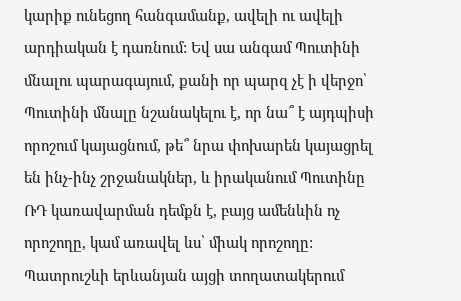կարիք ունեցող հանգամանք, ավելի ու ավելի արդիական է դառնում: Եվ սա անգամ Պուտինի մնալու պարագայում, քանի որ պարզ չէ ի վերջո՝ Պուտինի մնալը նշանակելու է, որ նա՞ է այդպիսի որոշում կայացնում, թե՞ նրա փոխարեն կայացրել են ինչ-ինչ շրջանակներ, և իրականում Պուտինը ՌԴ կառավարման դեմքն է, բայց ամենևին ոչ որոշողը, կամ առավել ևս՝ միակ որոշողը: Պատրուշևի երևանյան այցի տողատակերում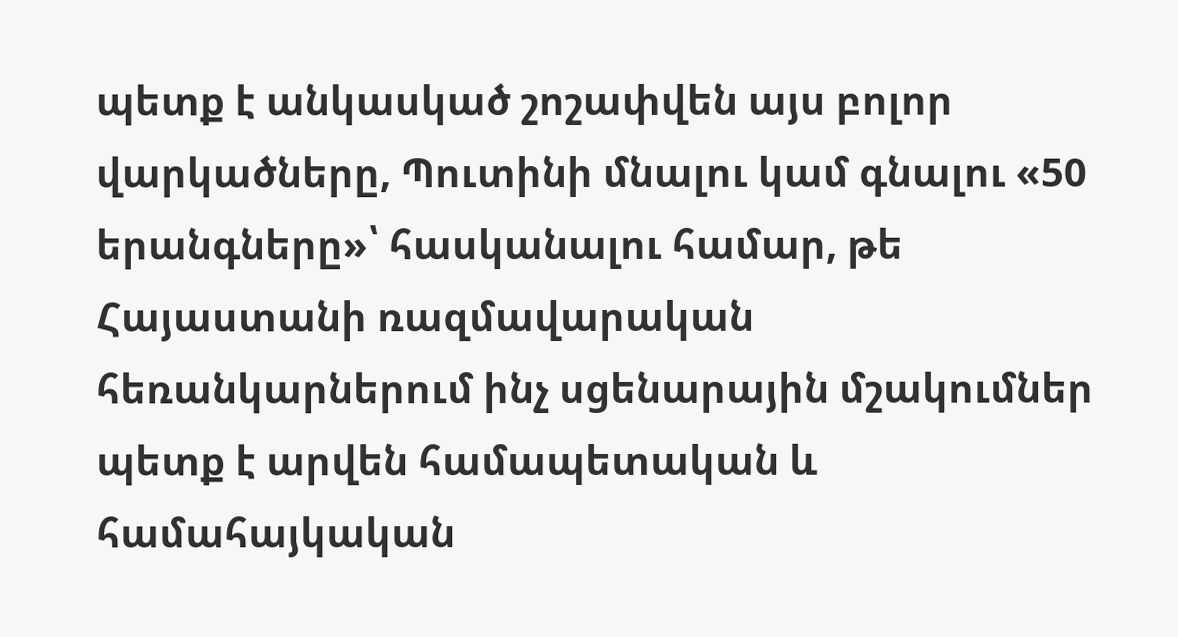պետք է անկասկած շոշափվեն այս բոլոր վարկածները, Պուտինի մնալու կամ գնալու «50 երանգները»՝ հասկանալու համար, թե Հայաստանի ռազմավարական հեռանկարներում ինչ սցենարային մշակումներ պետք է արվեն համապետական և համահայկական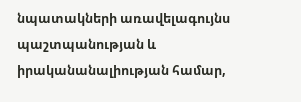նպատակների առավելագույնս պաշտպանության և իրականանալիության համար,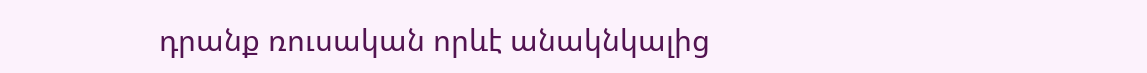դրանք ռուսական որևէ անակնկալից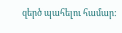զերծ պահելու համար: